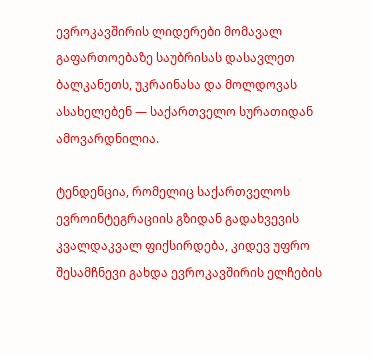ევროკავშირის ლიდერები მომავალ გაფართოებაზე საუბრისას დასავლეთ ბალკანეთს, უკრაინასა და მოლდოვას ასახელებენ — საქართველო სურათიდან ამოვარდნილია.

ტენდენცია, რომელიც საქართველოს ევროინტეგრაციის გზიდან გადახვევის კვალდაკვალ ფიქსირდება, კიდევ უფრო შესამჩნევი გახდა ევროკავშირის ელჩების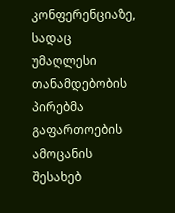კონფერენციაზე, სადაც უმაღლესი თანამდებობის პირებმა გაფართოების ამოცანის შესახებ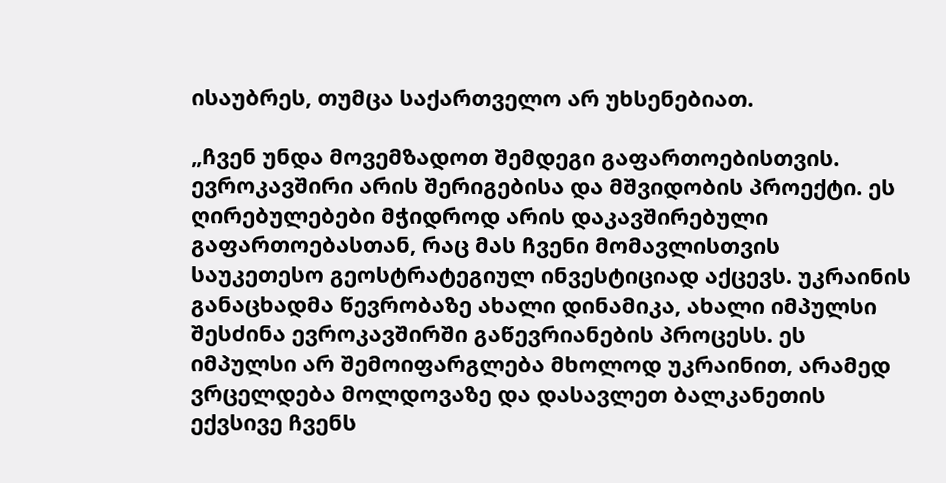ისაუბრეს, თუმცა საქართველო არ უხსენებიათ.

„ჩვენ უნდა მოვემზადოთ შემდეგი გაფართოებისთვის. ევროკავშირი არის შერიგებისა და მშვიდობის პროექტი. ეს ღირებულებები მჭიდროდ არის დაკავშირებული გაფართოებასთან, რაც მას ჩვენი მომავლისთვის საუკეთესო გეოსტრატეგიულ ინვესტიციად აქცევს. უკრაინის განაცხადმა წევრობაზე ახალი დინამიკა, ახალი იმპულსი შესძინა ევროკავშირში გაწევრიანების პროცესს. ეს იმპულსი არ შემოიფარგლება მხოლოდ უკრაინით, არამედ ვრცელდება მოლდოვაზე და დასავლეთ ბალკანეთის ექვსივე ჩვენს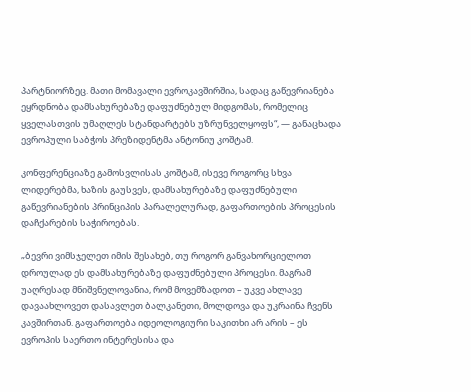პარტნიორზეც. მათი მომავალი ევროკავშირშია, სადაც გაწევრიანება ეყრდნობა დამსახურებაზე დაფუძნებულ მიდგომას, რომელიც ყველასთვის უმაღლეს სტანდარტებს უზრუნველყოფს“, — განაცხადა ევროპული საბჭოს პრეზიდენტმა ანტონიუ კოშტამ.

კონფერენციაზე გამოსვლისას კოშტამ, ისევე როგორც სხვა ლიდერებმა, ხაზის გაუსვეს, დამსახურებაზე დაფუძნებული გაწევრიანების პრინციპის პარალელურად, გაფართოების პროცესის დაჩქარების საჭიროებას.

„ბევრი ვიმსჯელეთ იმის შესახებ, თუ როგორ განვახორციელოთ დროულად ეს დამსახურებაზე დაფუძნებული პროცესი. მაგრამ უაღრესად მნიშვნელოვანია, რომ მოვემზადოთ – უკვე ახლავე დავაახლოვეთ დასავლეთ ბალკანეთი, მოლდოვა და უკრაინა ჩვენს კავშირთან. გაფართოება იდეოლოგიური საკითხი არ არის – ეს ევროპის საერთო ინტერესისა და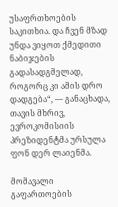უსაფრთხოების საკითხია. და ჩვენ მზად უნდა ვიყოთ ქმედითი ნაბიჯების გადასადგმელად, როგორც კი ამის დრო დადგება“, — განაცხადა, თავის მხრივ, ევროკომისიის პრეზიდენტმა ურსულა ფონ დერ ლაიენმა.

მომავალი გაფართოების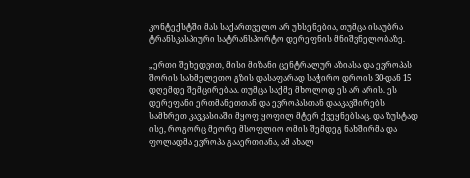კონტექსტში მას საქართველო არ უხსენებია, თუმცა ისაუბრა ტრანსკასპიური სატრანსპორტო დერეფნის მნიშვნელობაზე.

„ერთი შეხედვით, მისი მიზანი ცენტრალურ აზიასა და ევროპას შორის სახმელეთო გზის დასაფარად საჭირო დროის 30-დან 15 დღემდე შემცირებაა. თუმცა საქმე მხოლოდ ეს არ არის. ეს დერეფანი ერთმანეთთან და ევროპასთან დააკავშირებს სამხრეთ კავკასიაში მყოფ ყოფილ მტერ ქვეყნებსაც. და ზუსტად ისე, როგორც მეორე მსოფლიო ომის შემდეგ ნახშირმა და ფოლადმა ევროპა გააერთიანა, ამ ახალ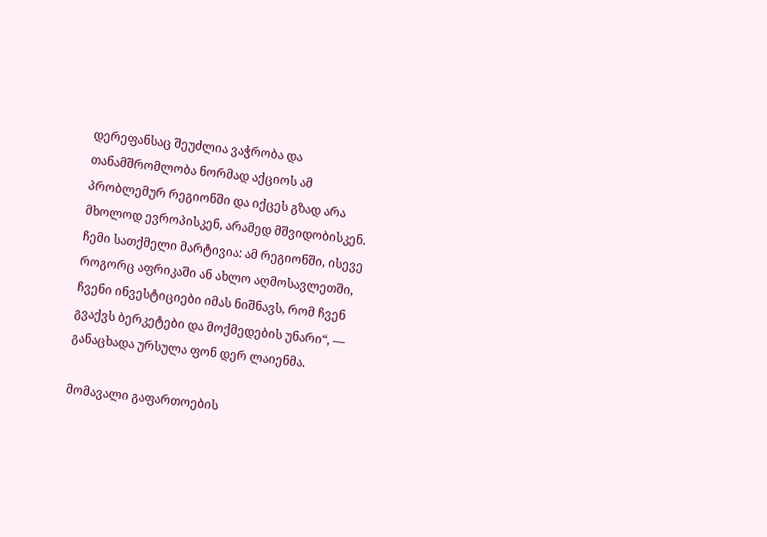დერეფანსაც შეუძლია ვაჭრობა და თანამშრომლობა ნორმად აქციოს ამ პრობლემურ რეგიონში და იქცეს გზად არა მხოლოდ ევროპისკენ, არამედ მშვიდობისკენ. ჩემი სათქმელი მარტივია: ამ რეგიონში, ისევე როგორც აფრიკაში ან ახლო აღმოსავლეთში, ჩვენი ინვესტიციები იმას ნიშნავს, რომ ჩვენ გვაქვს ბერკეტები და მოქმედების უნარი“, — განაცხადა ურსულა ფონ დერ ლაიენმა.

მომავალი გაფართოების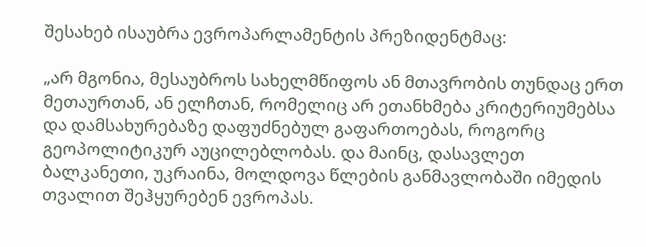შესახებ ისაუბრა ევროპარლამენტის პრეზიდენტმაც:

„არ მგონია, მესაუბროს სახელმწიფოს ან მთავრობის თუნდაც ერთ მეთაურთან, ან ელჩთან, რომელიც არ ეთანხმება კრიტერიუმებსა და დამსახურებაზე დაფუძნებულ გაფართოებას, როგორც გეოპოლიტიკურ აუცილებლობას. და მაინც, დასავლეთ ბალკანეთი, უკრაინა, მოლდოვა წლების განმავლობაში იმედის თვალით შეჰყურებენ ევროპას.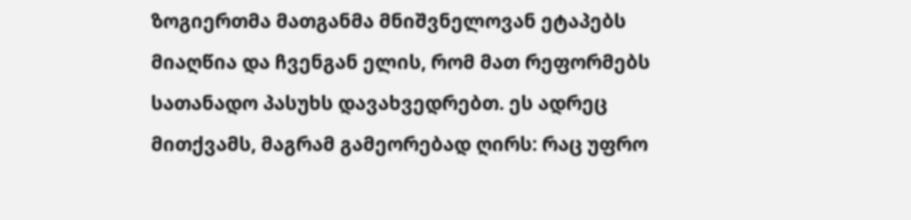ზოგიერთმა მათგანმა მნიშვნელოვან ეტაპებს მიაღწია და ჩვენგან ელის, რომ მათ რეფორმებს სათანადო პასუხს დავახვედრებთ. ეს ადრეც მითქვამს, მაგრამ გამეორებად ღირს: რაც უფრო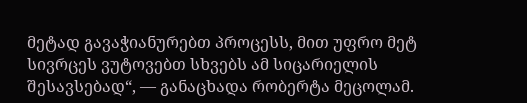მეტად გავაჭიანურებთ პროცესს, მით უფრო მეტ სივრცეს ვუტოვებთ სხვებს ამ სიცარიელის შესავსებად“, — განაცხადა რობერტა მეცოლამ.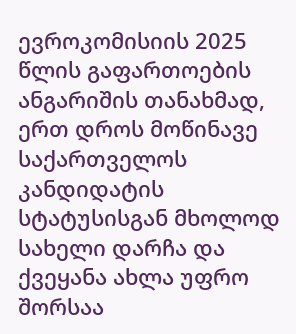ევროკომისიის 2025 წლის გაფართოების ანგარიშის თანახმად, ერთ დროს მოწინავე საქართველოს კანდიდატის სტატუსისგან მხოლოდ სახელი დარჩა და ქვეყანა ახლა უფრო შორსაა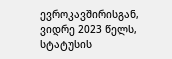ევროკავშირისგან, ვიდრე 2023 წელს, სტატუსის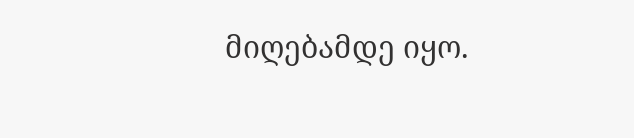მიღებამდე იყო.